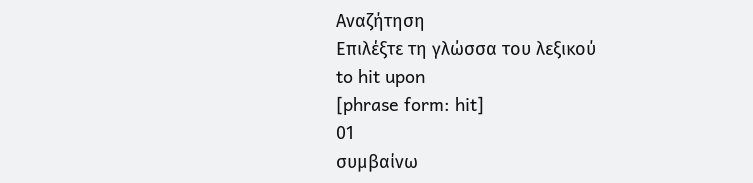Αναζήτηση
Επιλέξτε τη γλώσσα του λεξικού
to hit upon
[phrase form: hit]
01
συμβαίνω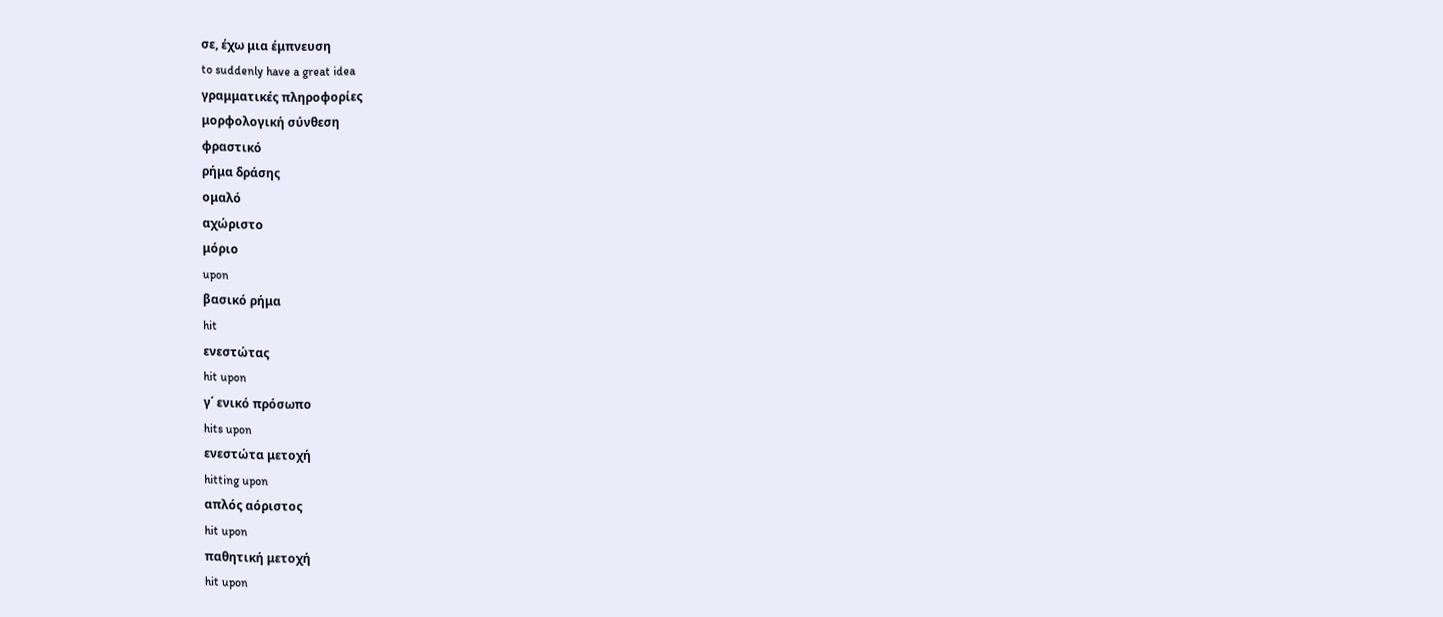σε, έχω μια έμπνευση
to suddenly have a great idea
γραμματικές πληροφορίες
μορφολογική σύνθεση
φραστικό
ρήμα δράσης
ομαλό
αχώριστο
μόριο
upon
βασικό ρήμα
hit
ενεστώτας
hit upon
γ΄ ενικό πρόσωπο
hits upon
ενεστώτα μετοχή
hitting upon
απλός αόριστος
hit upon
παθητική μετοχή
hit upon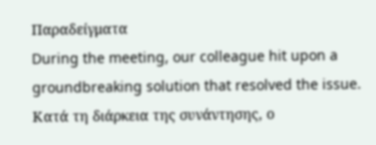Παραδείγματα
During the meeting, our colleague hit upon a groundbreaking solution that resolved the issue.
Κατά τη διάρκεια της συνάντησης, ο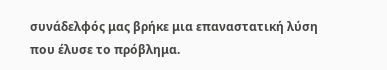συνάδελφός μας βρήκε μια επαναστατική λύση που έλυσε το πρόβλημα.